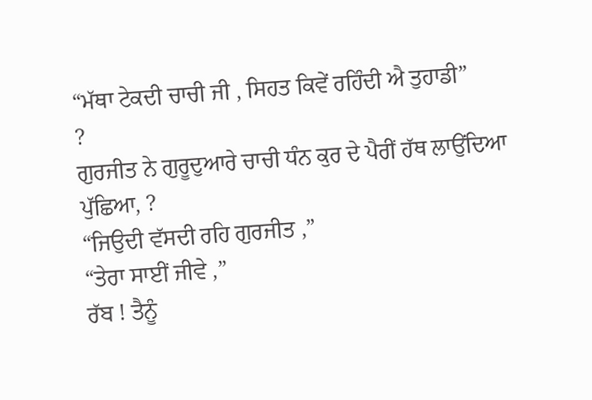“ਮੱਥਾ ਟੇਕਦੀ ਚਾਚੀ ਜੀ , ਸਿਹਤ ਕਿਵੇਂ ਰਹਿੰਦੀ ਐ ਤੁਹਾਡੀ”
?
ਗੁਰਜੀਤ ਨੇ ਗੁਰੂਦੁਆਰੇ ਚਾਚੀ ਧੰਨ ਕੁਰ ਦੇ ਪੈਰੀਂ ਹੱਥ ਲਾਉਂਦਿਆ ਪੁੱਛਿਆ, ?
“ਜਿਉਦੀ ਵੱਸਦੀ ਰਹਿ ਗੁਰਜੀਤ ,”
“ਤੇਰਾ ਸਾਈਂ ਜੀਵੇ ,”
ਰੱਬ ! ਤੈਨੂੰ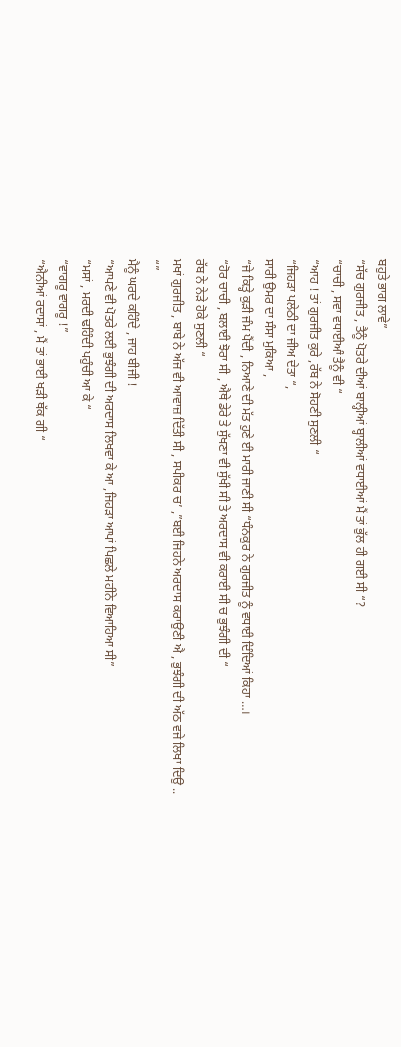ਬਹੁਤੇ ਭਾਗ ਲਾਵੇ”
“ਸੱਚ ਗੁਰਜੀਤ , ਤੈਨੂੰ ਪੋਤਰੇ ਦੀਆਂ ਬਾਲ੍ਹੀਆਂ ਬ੍ਹਾਲੀਆਂ ਵਧਾਈਆਂ ਮੈਂ ਤਾਂ ਭੁੱਲ ਹੀ ਗਈ ਸੀ “?
“ਚਾਚੀ , ਸਵਾ ਵਧਾਈਆੰ ਤੈਨੂੰ ਵੀ “
“ਆਹ ! ਤਾਂ ਗੁਰਜੀਤ ਕੁਰੇ ,ਰੱਬ ਨੇ ਸੋਹਣੀ ਸੁਣਲੀ “
“ਜਿਹੜਾ ਪਲੇਠੀ ਦਾ ਜੀਅ ਦੇਤਾ “,
ਸਾਰੀ ਉਮਰ ਦਾ ਸੰਸਾ ਮੁਕਿਆ ,
“ਜੇ ਕਿਤ੍ਹੇ ਕੁੜੀ ਜੰਮ ਪੈਂਦੀ , ਨਿਆਣੇ ਦੀ ਮੱਤ ਹੁਣੇ ਈ ਮਾਰੀ ਜਾਣੀ ਸੀ “ਧੰਨਕੁਰ ਨੇ ਗੁਰਜੀਤ ਨੂੰ ਵਧਾਈ ਦਿੰਦਿਆਂ ਕਿਹਾ …।
“ਹੋਰ ਚਾਚੀ , ਬਲਾਈ ਝੋਰਾ ਸੀ , ਐਥੇ ਡੇਰੇ ਤੇ ਸੁੱਖਣਾ ਵੀ ਸੁੱਖੀ ਸੀ ਤੇ ਅਰਦਾਸ ਵੀ ਕਰਾਈ ਸੀ ਚ ਭੁਝੰਗੀ ਦੀ “
ਰੱਬ ਨੇ ਨੇੜੇ ਹੋਕੇ ਸੁਣਲੀ “
ਮਖਾਂ ਗੁਰਜੀਤ , ਬਾਬੇ ਨੇ ਅੱਜ ਵੀ ਆਵਾਜ਼ ਦਿੱਤੀ ਸੀ , ਸਪੀਕਰ ਚ’ ,”ਬਈ ਜਿਹਨੇ ਅਰਦਾਸ ਕਰਾਉਣੀ ਐ , ਭੁਝੰਗੀ ਦੀ ਅੱਠ ਵਜੇ ਲਿਖਾ ਦਿਉ .. “”
ਮੈਨੂੰ ਘਰਦੇ ਕਹਿੰਦੇ , ਜਾਹ ਬੀਜੀ !
“ਆਪਣੇ ਵੀ ਪੋਤਰੇ ਲਈ ਭੁਝੰਗੀ ਦੀ ਅਰਦਾਸ ਲਿਖਵਾ ਕੇ ਆ ,ਜਿਹੜਾ ਆਪਾਂ ਪਿਛਲੇ ਮਹੀਨੇ ਵਿਆਹਿਆ ਸੀ”
“ਮਸਾਂ , ਮਰਦੀ ਢਹਿੰਦੀ ਪਹੁੰਚੀ ਆ ਕੇ “
“ਵਾਗਰੂ ਵਾਗਰੂ !”
“ਐਨੀਆਂ ਰਦਾਸਾਂ , ਮੈਂ ਤਾਂ ਭਾਈ ਖੜੀ ਥੱਕ ਗੀ “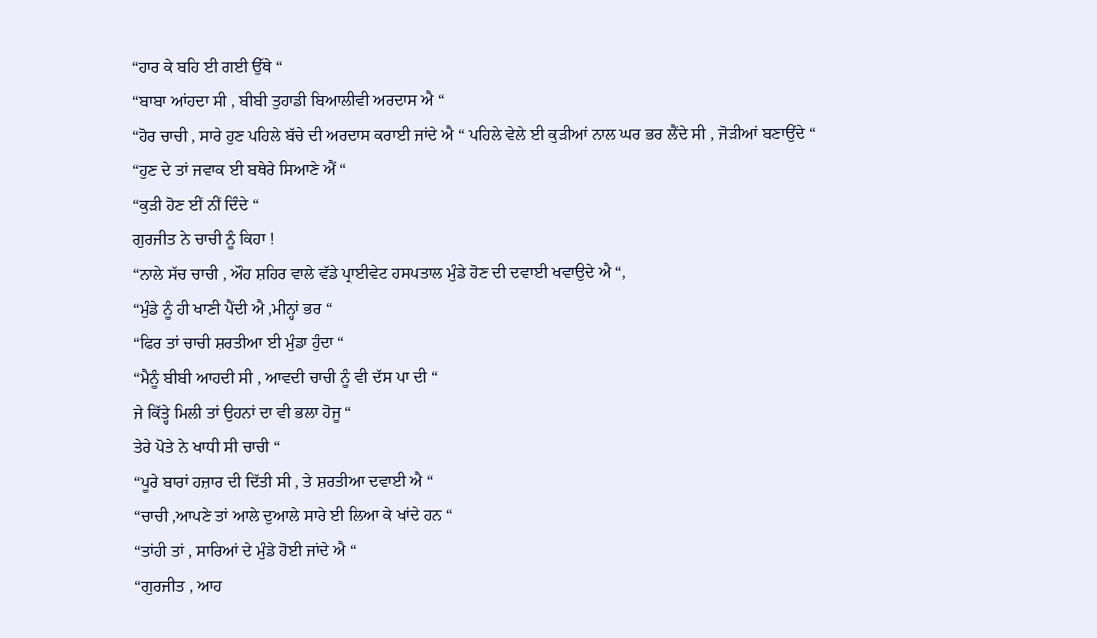“ਹਾਰ ਕੇ ਬਹਿ ਈ ਗਈ ਉੱਥੇ “
“ਬਾਬਾ ਆਂਹਦਾ ਸੀ , ਬੀਬੀ ਤੁਹਾਡੀ ਬਿਆਲੀਵੀ ਅਰਦਾਸ ਐ “
“ਹੋਰ ਚਾਚੀ , ਸਾਰੇ ਹੁਣ ਪਹਿਲੇ ਬੱਚੇ ਦੀ ਅਰਦਾਸ ਕਰਾਈ ਜਾਂਦੇ ਐ “ ਪਹਿਲੇ ਵੇਲੇ ਈ ਕੁੜੀਆਂ ਨਾਲ ਘਰ ਭਰ ਲੈਂਦੇ ਸੀ , ਜੋੜੀਆਂ ਬਣਾਉਂਦੇ “
“ਹੁਣ ਦੇ ਤਾਂ ਜਵਾਕ ਈ ਬਥੇਰੇ ਸਿਆਣੇ ਐਂ “
“ਕੁੜੀ ਹੋਣ ਈਂ ਨੀਂ ਦਿੰਦੇ “
ਗੁਰਜੀਤ ਨੇ ਚਾਚੀ ਨੂੰ ਕਿਹਾ !
“ਨਾਲੇ ਸੱਚ ਚਾਚੀ , ਔਹ ਸ਼ਹਿਰ ਵਾਲੇ ਵੱਡੇ ਪ੍ਰਾਈਵੇਟ ਹਸਪਤਾਲ ਮੁੰਡੇ ਹੋਣ ਦੀ ਦਵਾਈ ਖਵਾਉਦੇ ਐ “,
“ਮੁੰਡੇ ਨੂੰ ਹੀ ਖਾਣੀ ਪੈਂਦੀ ਐ ,ਮੀਨ੍ਹਾਂ ਭਰ “
“ਫਿਰ ਤਾਂ ਚਾਚੀ ਸ਼ਰਤੀਆ ਈ ਮੁੰਡਾ ਹੁੰਦਾ “
“ਮੈਨੂੰ ਬੀਬੀ ਆਹਦੀ ਸੀ , ਆਵਦੀ ਚਾਚੀ ਨੂੰ ਵੀ ਦੱਸ ਪਾ ਦੀ “
ਜੇ ਕਿੱਤ੍ਹੇ ਮਿਲੀ ਤਾਂ ਉਹਨਾਂ ਦਾ ਵੀ ਭਲਾ ਹੋਜੂ “
ਤੇਰੇ ਪੋਤੇ ਨੇ ਖਾਧੀ ਸੀ ਚਾਚੀ “
“ਪੂਰੇ ਬਾਰਾਂ ਹਜ਼ਾਰ ਦੀ ਦਿੱਤੀ ਸੀ , ਤੇ ਸ਼ਰਤੀਆ ਦਵਾਈ ਐ “
“ਚਾਚੀ ,ਆਪਣੇ ਤਾਂ ਆਲੇ ਦੁਆਲੇ ਸਾਰੇ ਈ ਲਿਆ ਕੇ ਖਾਂਦੇ ਹਨ “
“ਤਾਂਹੀ ਤਾਂ , ਸਾਰਿਆਂ ਦੇ ਮੁੰਡੇ ਹੋਈ ਜਾਂਦੇ ਐ “
“ਗੁਰਜੀਤ , ਆਹ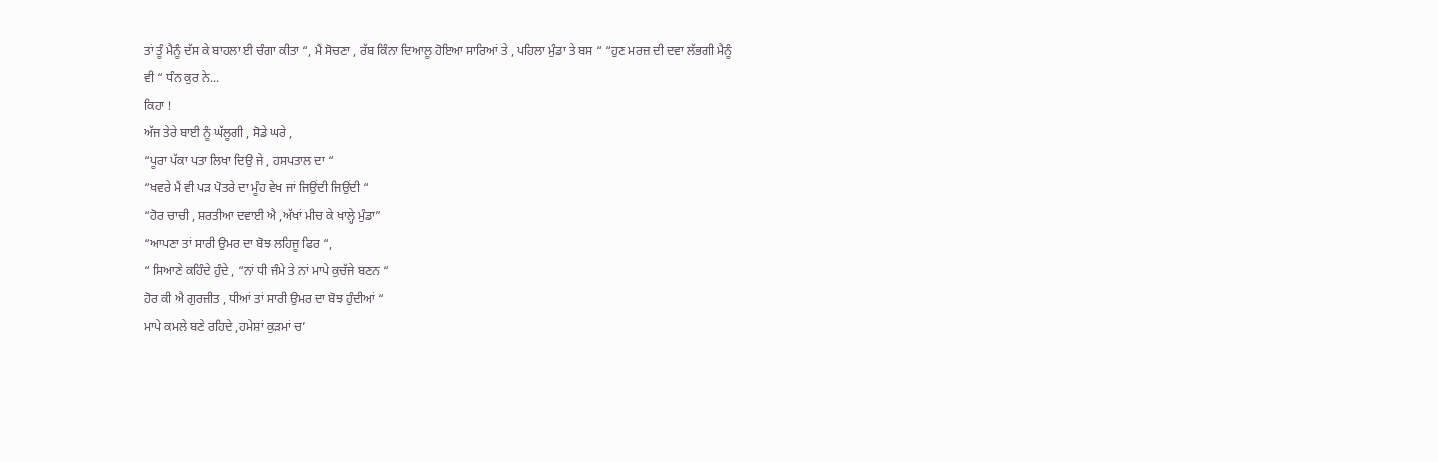ਤਾਂ ਤੂੰ ਮੈਨੂੰ ਦੱਸ ਕੇ ਬਾਹਲਾ ਈ ਚੰਗਾ ਕੀਤਾ “, ਮੈਂ ਸੋਚਣਾ , ਰੱਬ ਕਿੰਨਾ ਦਿਆਲੂ ਹੋਇਆ ਸਾਰਿਆਂ ਤੇ , ਪਹਿਲਾ ਮੁੰਡਾ ਤੇ ਬਸ “ “ਹੁਣ ਮਰਜ਼ ਦੀ ਦਵਾ ਲੱਭਗੀ ਮੈਨੂੰ ਵੀ “ ਧੰਨ ਕੁਰ ਨੇ...
ਕਿਹਾ !
ਅੱਜ ਤੇਰੇ ਬਾਈ ਨੂੰ ਘੱਲੂਗੀ , ਸੋਡੇ ਘਰੇ ,
“ਪੂਰਾ ਪੱਕਾ ਪਤਾ ਲਿਖਾ ਦਿਉ ਜੇ , ਹਸਪਤਾਲ ਦਾ “
“ਖਵਰੇ ਮੈਂ ਵੀ ਪੜ ਪੋਤਰੇ ਦਾ ਮੂੰਹ ਵੇਖ ਜਾਂ ਜਿਉਂਦੀ ਜਿਉਂਦੀ “
“ਹੋਰ ਚਾਚੀ , ਸ਼ਰਤੀਆ ਦਵਾਈ ਐ ,ਅੱਖਾਂ ਮੀਚ ਕੇ ਖਾਲ੍ਹੇ ਮੁੰਡਾ”
“ਆਪਣਾ ਤਾਂ ਸਾਰੀ ਉਮਰ ਦਾ ਬੋਝ ਲਹਿਜੂ ਫਿਰ “,
“ ਸਿਆਣੇ ਕਹਿੰਦੇ ਹੁੰਦੇ , “ਨਾਂ ਧੀ ਜੰਮੇ ਤੇ ਨਾਂ ਮਾਪੇ ਕੁਚੱਜੇ ਬਣਨ “
ਹੋਰ ਕੀ ਐ ਗੁਰਜੀਤ , ਧੀਆਂ ਤਾਂ ਸਾਰੀ ਉਮਰ ਦਾ ਬੋਝ ਹੁੰਦੀਆਂ “
ਮਾਪੇ ਕਮਲੇ ਬਣੇ ਰਹਿਦੇ ,ਹਮੇਸ਼ਾਂ ਕੁੜਮਾਂ ਚ’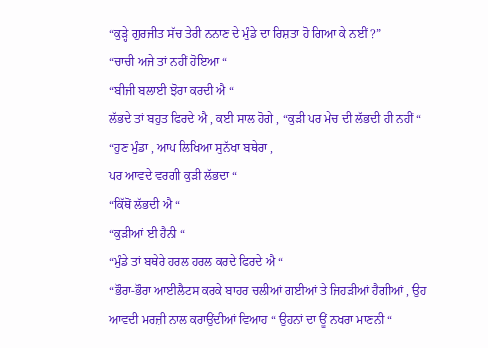“ਕੁੜ੍ਹੇ ਗੁਰਜੀਤ ਸੱਚ ਤੇਰੀ ਨਨਾਣ ਦੇ ਮੁੰਡੇ ਦਾ ਰਿਸ਼ਤਾ ਹੋ ਗਿਆ ਕੇ ਨਈਂ ?”
“ਚਾਚੀ ਅਜੇ ਤਾਂ ਨਹੀਂ ਹੋਇਆ “
“ਬੀਜੀ ਬਲਾਈ ਝੋਰਾ ਕਰਦੀ ਐ “
ਲੱਭਦੇ ਤਾਂ ਬਹੁਤ ਫਿਰਦੇ ਐ , ਕਈ ਸਾਲ ਹੋਗੇ , “ਕੁੜੀ ਪਰ ਮੇਚ ਦੀ ਲੱਭਦੀ ਹੀ ਨਹੀਂ “
“ਹੁਣ ਮੁੰਡਾ , ਆਪ ਲਿਖਿਆ ਸੁਨੱਖਾ ਬਥੇਰਾ ,
ਪਰ ਆਵਦੇ ਵਰਗੀ ਕੁੜੀ ਲੱਭਦਾ “
“ਕਿੱਥੋਂ ਲੱਭਦੀ ਐ “
“ਕੁੜੀਆਂ ਈ ਹੈਨੀ “
“ਮੁੰਡੇ ਤਾਂ ਬਥੇਰੇ ਹਰਲ ਹਰਲ ਕਰਦੇ ਫਿਰਦੇ ਐ “
“ਭੌਰਾ-ਭੌਰਾ ਆਈਲੈਟਸ ਕਰਕੇ ਬਾਹਰ ਚਲੀਆਂ ਗਈਆਂ ਤੇ ਜਿਹੜੀਆਂ ਹੈਗੀਆਂ , ਉਹ ਆਵਦੀ ਮਰਜ਼ੀ ਨਾਲ ਕਰਾਉਂਦੀਆਂ ਵਿਆਹ “ ਉਹਨਾਂ ਦਾ ਊਂ ਨਖਰਾ ਮਾਣਨੀ “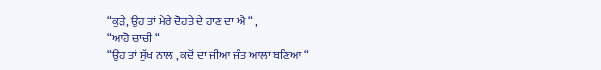“ਕੁੜੇ, ਉਹ ਤਾਂ ਮੇਰੇ ਦੋਹਤੇ ਦੇ ਹਾਣ ਦਾ ਐ “ ,
“ਆਹੋ ਚਾਚੀ “
“ਉਹ ਤਾਂ ਸੁੱਖ ਨਾਲ , ਕਦੋਂ ਦਾ ਜੀਆ ਜੰਤ ਆਲਾ ਬਣਿਆ “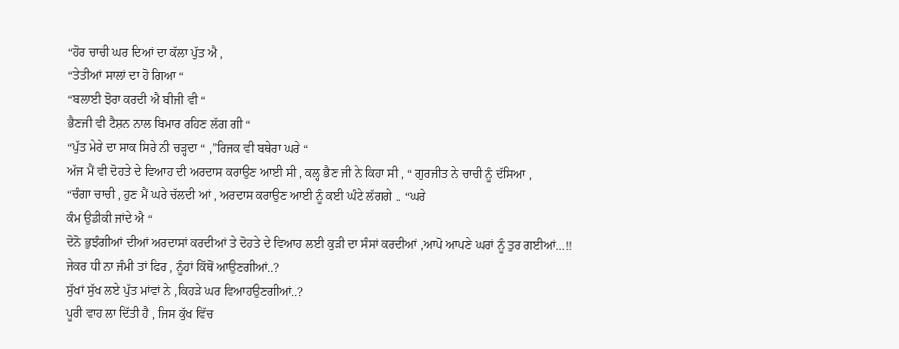“ਹੋਰ ਚਾਚੀ ਘਰ ਦਿਆਂ ਦਾ ਕੱਲਾ ਪੁੱਤ ਐ ,
“ਤੇਤੀਆਂ ਸਾਲਾਂ ਦਾ ਹੋ ਗਿਆ “
“ਬਲਾਈ ਝੋਰਾ ਕਰਦੀ ਐ ਬੀਜੀ ਵੀ “
ਭੈਣਜੀ ਵੀ ਟੈਸ਼ਨ ਨਾਲ ਬਿਮਾਰ ਰਹਿਣ ਲੱਗ ਗੀ “
“ਪੁੱਤ ਮੇਰੇ ਦਾ ਸਾਕ ਸਿਰੇ ਨੀ ਚੜ੍ਹਦਾ “ ,”ਰਿਜਕ ਵੀ ਬਥੇਰਾ ਘਰੇ “
ਅੱਜ ਮੈਂ ਵੀ ਦੋਹਤੇ ਦੇ ਵਿਆਹ ਦੀ ਅਰਦਾਸ ਕਰਾਉਣ ਆਈ ਸੀ , ਕਲ੍ਹ ਭੈਣ ਜੀ ਨੇ ਕਿਹਾ ਸੀ , “ ਗੁਰਜੀਤ ਨੇ ਚਾਚੀ ਨੂੰ ਦੱਸਿਆ ,
“ਚੰਗਾ ਚਾਚੀ , ਹੁਣ ਮੈਂ ਘਰੇ ਚੱਲਦੀ ਆਂ , ਅਰਦਾਸ ਕਰਾਉਣ ਆਈ ਨੂੰ ਕਈ ਘੰਟੇ ਲੱਗਗੇ .. “ਘਰੇ
ਕੰਮ ਉਡੀਕੀ ਜਾਂਦੇ ਐ “
ਦੋਨੋ ਭੁਝੰਗੀਆਂ ਦੀਆਂ ਅਰਦਾਸਾਂ ਕਰਦੀਆਂ ਤੇ ਦੋਹਤੇ ਦੇ ਵਿਆਹ ਲਈ ਕੁੜੀ ਦਾ ਸੰਸਾਂ ਕਰਦੀਆਂ ,ਆਪੋ ਆਪਣੇ ਘਰਾਂ ਨੂੰ ਤੁਰ ਗਈਆਂ…!!
ਜੇਕਰ ਧੀ ਨਾ ਜੰਮੀ ਤਾਂ ਫਿਰ , ਨੂੰਹਾਂ ਕਿੱਥੋਂ ਆਉਣਗੀਆਂ..?
ਸੁੱਖਾਂ ਸੁੱਖ ਲਏ ਪੁੱਤ ਮਾਂਵਾਂ ਨੇ ,ਕਿਹੜੇ ਘਰ ਵਿਆਹਉਣਗੀਆਂ..?
ਪੂਰੀ ਵਾਹ ਲਾ ਦਿੱਤੀ ਹੈ , ਜਿਸ ਕੁੱਖ ਵਿੱਚ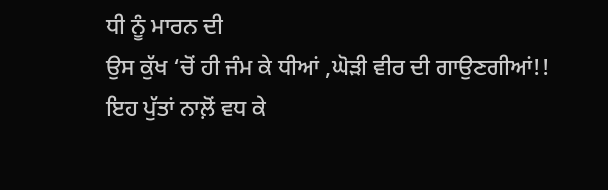ਧੀ ਨੂੰ ਮਾਰਨ ਦੀ
ਉਸ ਕੁੱਖ ‘ਚੋਂ ਹੀ ਜੰਮ ਕੇ ਧੀਆਂ ,ਘੋੜੀ ਵੀਰ ਦੀ ਗਾਉਣਗੀਆਂ!!
ਇਹ ਪੁੱਤਾਂ ਨਾਲ਼ੋਂ ਵਧ ਕੇ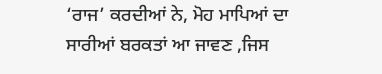‘ਰਾਜ’ ਕਰਦੀਆਂ ਨੇ, ਮੋਹ ਮਾਪਿਆਂ ਦਾ
ਸਾਰੀਆਂ ਬਰਕਤਾਂ ਆ ਜਾਵਣ ,ਜਿਸ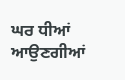ਘਰ ਧੀਆਂ ਆਉਣਗੀਆਂ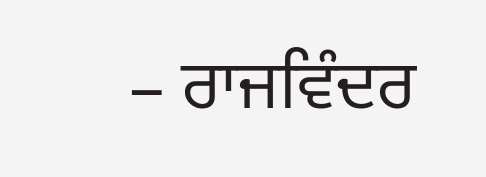– ਰਾਜਵਿੰਦਰ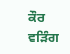ਕੌਰ ਵੜਿੰਗ